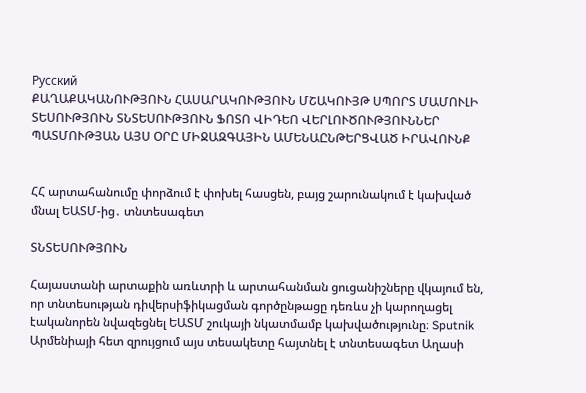Русский
ՔԱՂԱՔԱԿԱՆՈՒԹՅՈՒՆ ՀԱՍԱՐԱԿՈՒԹՅՈՒՆ ՄՇԱԿՈՒՅԹ ՍՊՈՐՏ ՄԱՄՈՒԼԻ ՏԵՍՈՒԹՅՈՒՆ ՏՆՏԵՍՈՒԹՅՈՒՆ ՖՈՏՈ ՎԻԴԵՈ ՎԵՐԼՈՒԾՈՒԹՅՈՒՆՆԵՐ ՊԱՏՄՈՒԹՅԱՆ ԱՅՍ ՕՐԸ ՄԻՋԱԶԳԱՅԻՆ ԱՄԵՆԱԸՆԹԵՐՑՎԱԾ ԻՐԱՎՈՒՆՔ


ՀՀ արտահանումը փորձում է փոխել հասցեն, բայց շարունակում է կախված մնալ ԵԱՏՄ-ից․ տնտեսագետ

ՏՆՏԵՍՈՒԹՅՈՒՆ

Հայաստանի արտաքին առևտրի և արտահանման ցուցանիշները վկայում են, որ տնտեսության դիվերսիֆիկացման գործընթացը դեռևս չի կարողացել էականորեն նվազեցնել ԵԱՏՄ շուկայի նկատմամբ կախվածությունը։ Sputnik Արմենիայի հետ զրույցում այս տեսակետը հայտնել է տնտեսագետ Աղասի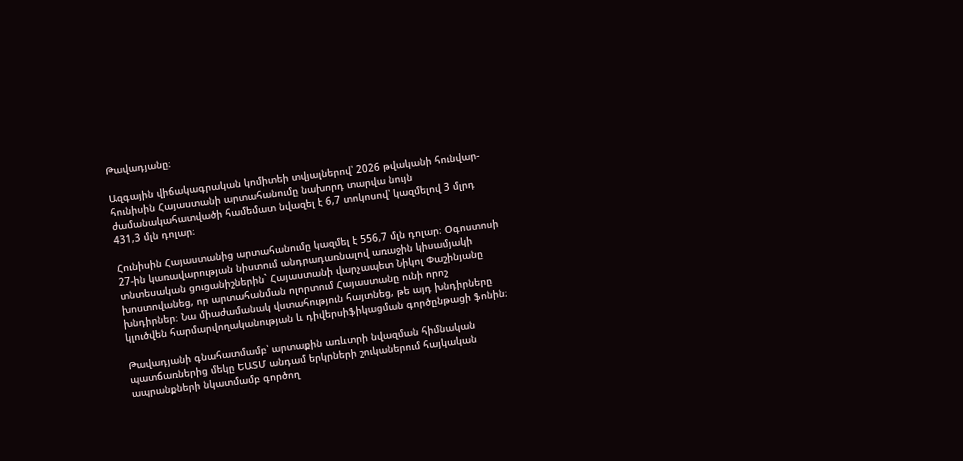Թավադյանը։

Ազգային վիճակագրական կոմիտեի տվյալներով՝ 2026 թվականի հունվար-հունիսին Հայաստանի արտահանումը նախորդ տարվա նույն ժամանակահատվածի համեմատ նվազել է 6,7 տոկոսով՝ կազմելով 3 մլրդ 431,3 մլն դոլար։

Հունիսին Հայաստանից արտահանումը կազմել է 556,7 մլն դոլար։ Օգոստոսի 27-ին կառավարության նիստում անդրադառնալով առաջին կիսամյակի տնտեսական ցուցանիշներին` Հայաստանի վարչապետ Նիկոլ Փաշինյանը խոստովանեց, որ արտահանման ոլորտում Հայաստանը ունի որոշ խնդիրներ։ Նա միաժամանակ վստահություն հայտնեց, թե այդ խնդիրները կլուծվեն հարմարվողականության և դիվերսիֆիկացման գործընթացի ֆոնին։

Թավադյանի գնահատմամբ՝ արտաքին առևտրի նվազման հիմնական պատճառներից մեկը ԵԱՏՄ անդամ երկրների շուկաներում հայկական ապրանքների նկատմամբ գործող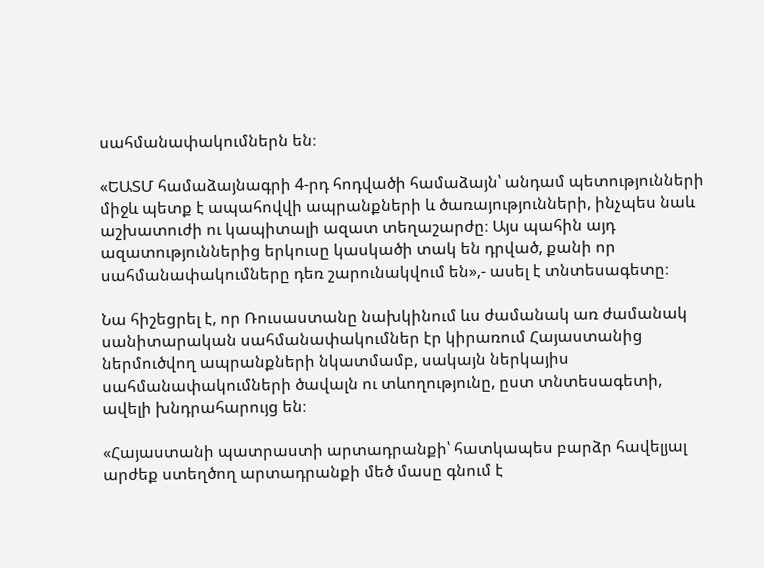սահմանափակումներն են։

«ԵԱՏՄ համաձայնագրի 4-րդ հոդվածի համաձայն՝ անդամ պետությունների միջև պետք է ապահովվի ապրանքների և ծառայությունների, ինչպես նաև աշխատուժի ու կապիտալի ազատ տեղաշարժը։ Այս պահին այդ ազատություններից երկուսը կասկածի տակ են դրված, քանի որ սահմանափակումները դեռ շարունակվում են»,- ասել է տնտեսագետը։

Նա հիշեցրել է, որ Ռուսաստանը նախկինում ևս ժամանակ առ ժամանակ սանիտարական սահմանափակումներ էր կիրառում Հայաստանից ներմուծվող ապրանքների նկատմամբ, սակայն ներկայիս սահմանափակումների ծավալն ու տևողությունը, ըստ տնտեսագետի, ավելի խնդրահարույց են։

«Հայաստանի պատրաստի արտադրանքի՝ հատկապես բարձր հավելյալ արժեք ստեղծող արտադրանքի մեծ մասը գնում է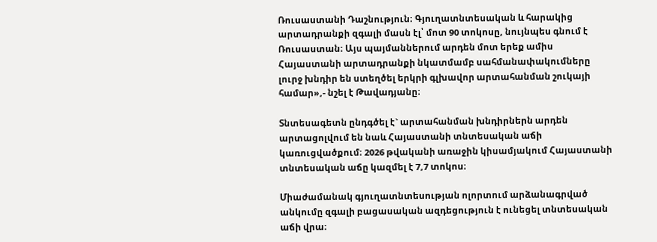Ռուսաստանի Դաշնություն։ Գյուղատնտեսական և հարակից արտադրանքի զգալի մասն էլ՝ մոտ 90 տոկոսը, նույնպես գնում է Ռուսաստան։ Այս պայմաններում արդեն մոտ երեք ամիս Հայաստանի արտադրանքի նկատմամբ սահմանափակումները լուրջ խնդիր են ստեղծել երկրի գլխավոր արտահանման շուկայի համար»,- նշել է Թավադյանը։

Տնտեսագետն ընդգծել է` արտահանման խնդիրներն արդեն արտացոլվում են նաև Հայաստանի տնտեսական աճի կառուցվածքում։ 2026 թվականի առաջին կիսամյակում Հայաստանի տնտեսական աճը կազմել է 7,7 տոկոս։

Միաժամանակ գյուղատնտեսության ոլորտում արձանագրված անկումը զգալի բացասական ազդեցություն է ունեցել տնտեսական աճի վրա։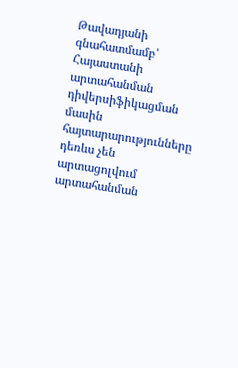Թավադյանի գնահատմամբ՝ Հայաստանի արտահանման դիվերսիֆիկացման մասին հայտարարությունները դեռևս չեն արտացոլվում արտահանման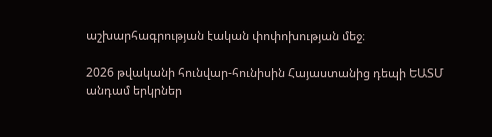աշխարհագրության էական փոփոխության մեջ։

2026 թվականի հունվար-հունիսին Հայաստանից դեպի ԵԱՏՄ անդամ երկրներ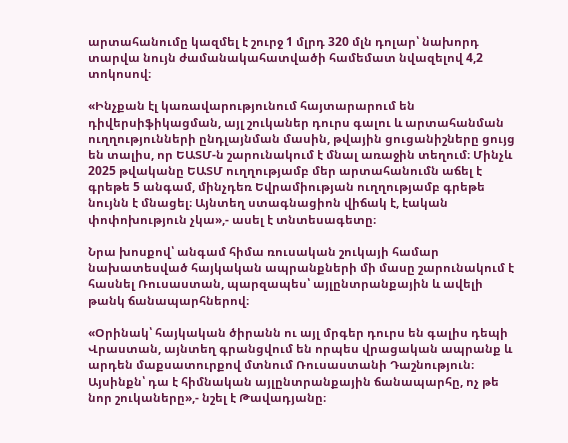արտահանումը կազմել է շուրջ 1 մլրդ 320 մլն դոլար՝ նախորդ տարվա նույն ժամանակահատվածի համեմատ նվազելով 4,2 տոկոսով։

«Ինչքան էլ կառավարությունում հայտարարում են դիվերսիֆիկացման, այլ շուկաներ դուրս գալու և արտահանման ուղղությունների ընդլայնման մասին, թվային ցուցանիշները ցույց են տալիս, որ ԵԱՏՄ-ն շարունակում է մնալ առաջին տեղում։ Մինչև 2025 թվականը ԵԱՏՄ ուղղությամբ մեր արտահանումն աճել է գրեթե 5 անգամ, մինչդեռ Եվրամիության ուղղությամբ գրեթե նույնն է մնացել։ Այնտեղ ստագնացիոն վիճակ է, էական փոփոխություն չկա»,- ասել է տնտեսագետը։

Նրա խոսքով՝ անգամ հիմա ռուսական շուկայի համար նախատեսված հայկական ապրանքների մի մասը շարունակում է հասնել Ռուսաստան, պարզապես՝ այլընտրանքային և ավելի թանկ ճանապարհներով։

«Օրինակ՝ հայկական ծիրանն ու այլ մրգեր դուրս են գալիս դեպի Վրաստան, այնտեղ գրանցվում են որպես վրացական ապրանք և արդեն մաքսատուրքով մտնում Ռուսաստանի Դաշնություն։ Այսինքն՝ դա է հիմնական այլընտրանքային ճանապարհը, ոչ թե նոր շուկաները»,- նշել է Թավադյանը։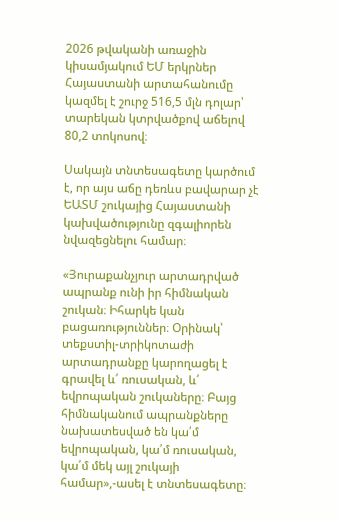2026 թվականի առաջին կիսամյակում ԵՄ երկրներ Հայաստանի արտահանումը կազմել է շուրջ 516,5 մլն դոլար՝ տարեկան կտրվածքով աճելով 80,2 տոկոսով։

Սակայն տնտեսագետը կարծում է, որ այս աճը դեռևս բավարար չէ ԵԱՏՄ շուկայից Հայաստանի կախվածությունը զգալիորեն նվազեցնելու համար։

«Յուրաքանչյուր արտադրված ապրանք ունի իր հիմնական շուկան։ Իհարկե կան բացառություններ։ Օրինակ՝ տեքստիլ-տրիկոտաժի արտադրանքը կարողացել է գրավել և՛ ռուսական, և՛ եվրոպական շուկաները։ Բայց հիմնականում ապրանքները նախատեսված են կա՛մ եվրոպական, կա՛մ ռուսական, կա՛մ մեկ այլ շուկայի համար»,-ասել է տնտեսագետը։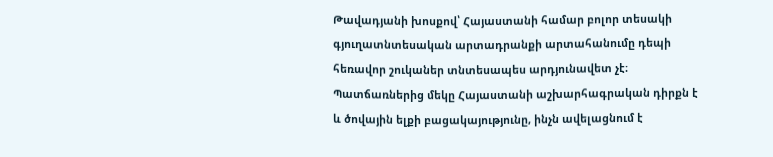Թավադյանի խոսքով՝ Հայաստանի համար բոլոր տեսակի գյուղատնտեսական արտադրանքի արտահանումը դեպի հեռավոր շուկաներ տնտեսապես արդյունավետ չէ։ Պատճառներից մեկը Հայաստանի աշխարհագրական դիրքն է և ծովային ելքի բացակայությունը, ինչն ավելացնում է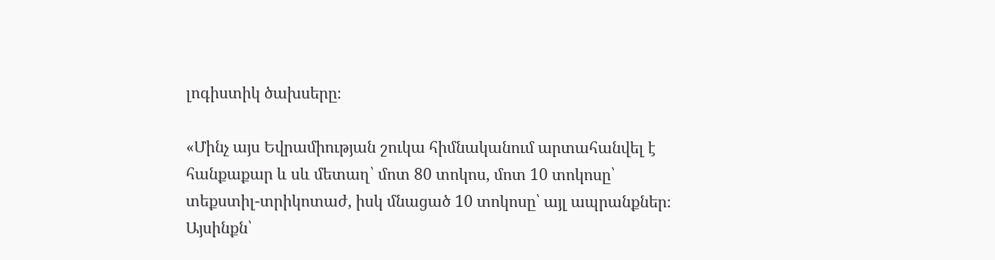լոգիստիկ ծախսերը։

«Մինչ այս Եվրամիության շուկա հիմնականում արտահանվել է հանքաքար և սև մետաղ՝ մոտ 80 տոկոս, մոտ 10 տոկոսը՝ տեքստիլ-տրիկոտաժ, իսկ մնացած 10 տոկոսը՝ այլ ապրանքներ։ Այսինքն՝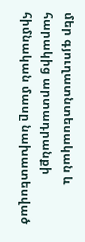մեր գյուղատնտեսական և հարակից արտադրանքի հիմնական մասը նախատեսված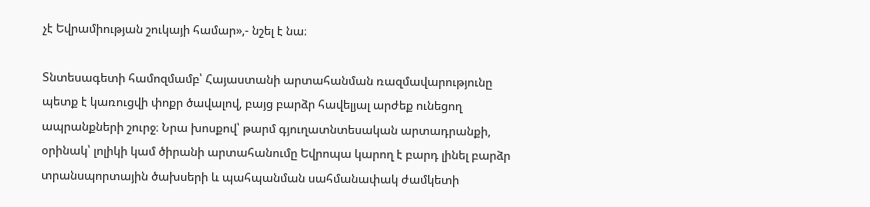չէ Եվրամիության շուկայի համար»,- նշել է նա։

Տնտեսագետի համոզմամբ՝ Հայաստանի արտահանման ռազմավարությունը պետք է կառուցվի փոքր ծավալով, բայց բարձր հավելյալ արժեք ունեցող ապրանքների շուրջ։ Նրա խոսքով՝ թարմ գյուղատնտեսական արտադրանքի, օրինակ՝ լոլիկի կամ ծիրանի արտահանումը Եվրոպա կարող է բարդ լինել բարձր տրանսպորտային ծախսերի և պահպանման սահմանափակ ժամկետի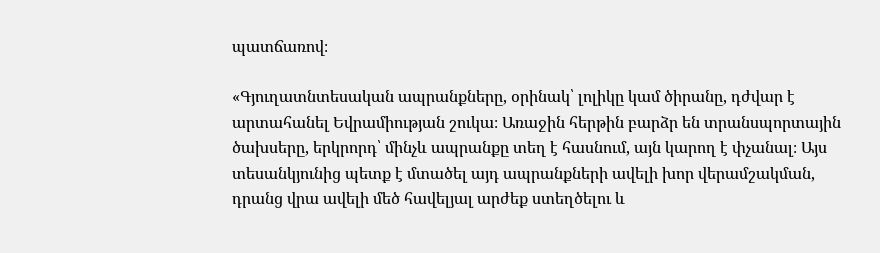պատճառով։

«Գյուղատնտեսական ապրանքները, օրինակ՝ լոլիկը կամ ծիրանը, դժվար է արտահանել Եվրամիության շուկա։ Առաջին հերթին բարձր են տրանսպորտային ծախսերը, երկրորդ՝ մինչև ապրանքը տեղ է հասնում, այն կարող է փչանալ։ Այս տեսանկյունից պետք է մտածել այդ ապրանքների ավելի խոր վերամշակման, դրանց վրա ավելի մեծ հավելյալ արժեք ստեղծելու և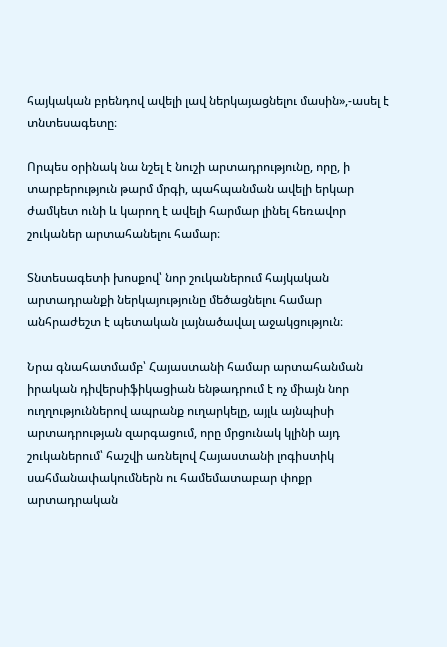հայկական բրենդով ավելի լավ ներկայացնելու մասին»,-ասել է տնտեսագետը։

Որպես օրինակ նա նշել է նուշի արտադրությունը, որը, ի տարբերություն թարմ մրգի, պահպանման ավելի երկար ժամկետ ունի և կարող է ավելի հարմար լինել հեռավոր շուկաներ արտահանելու համար։

Տնտեսագետի խոսքով՝ նոր շուկաներում հայկական արտադրանքի ներկայությունը մեծացնելու համար անհրաժեշտ է պետական լայնածավալ աջակցություն։

Նրա գնահատմամբ՝ Հայաստանի համար արտահանման իրական դիվերսիֆիկացիան ենթադրում է ոչ միայն նոր ուղղություններով ապրանք ուղարկելը, այլև այնպիսի արտադրության զարգացում, որը մրցունակ կլինի այդ շուկաներում՝ հաշվի առնելով Հայաստանի լոգիստիկ սահմանափակումներն ու համեմատաբար փոքր արտադրական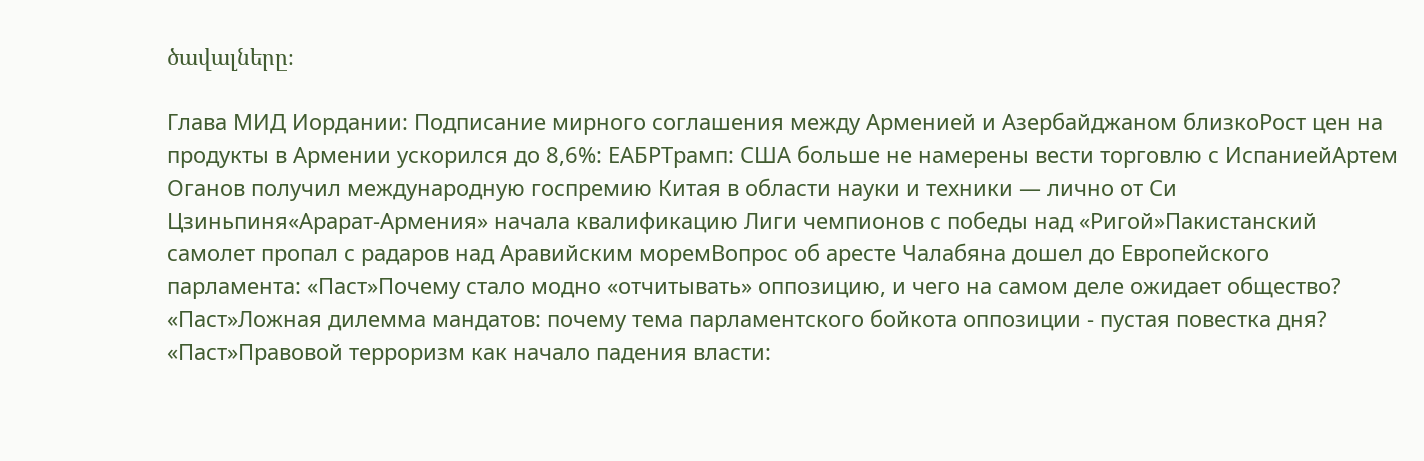ծավալները։

Глава МИД Иордании: Подписание мирного соглашения между Арменией и Азербайджаном близкоРост цен на продукты в Армении ускорился до 8,6%: ЕАБРТрамп: США больше не намерены вести торговлю с ИспаниейАртем Оганов получил международную госпремию Китая в области науки и техники — лично от Си Цзиньпиня«Арарат‑Армения» начала квалификацию Лиги чемпионов с победы над «Ригой»Пакистанский самолет пропал с радаров над Аравийским моремВопрос об аресте Чалабяна дошел до Европейского парламента: «Паст»Почему стало модно «отчитывать» оппозицию, и чего на самом деле ожидает общество? «Паст»Ложная дилемма мандатов: почему тема парламентского бойкота оппозиции - пустая повестка дня? «Паст»Правовой терроризм как начало падения власти: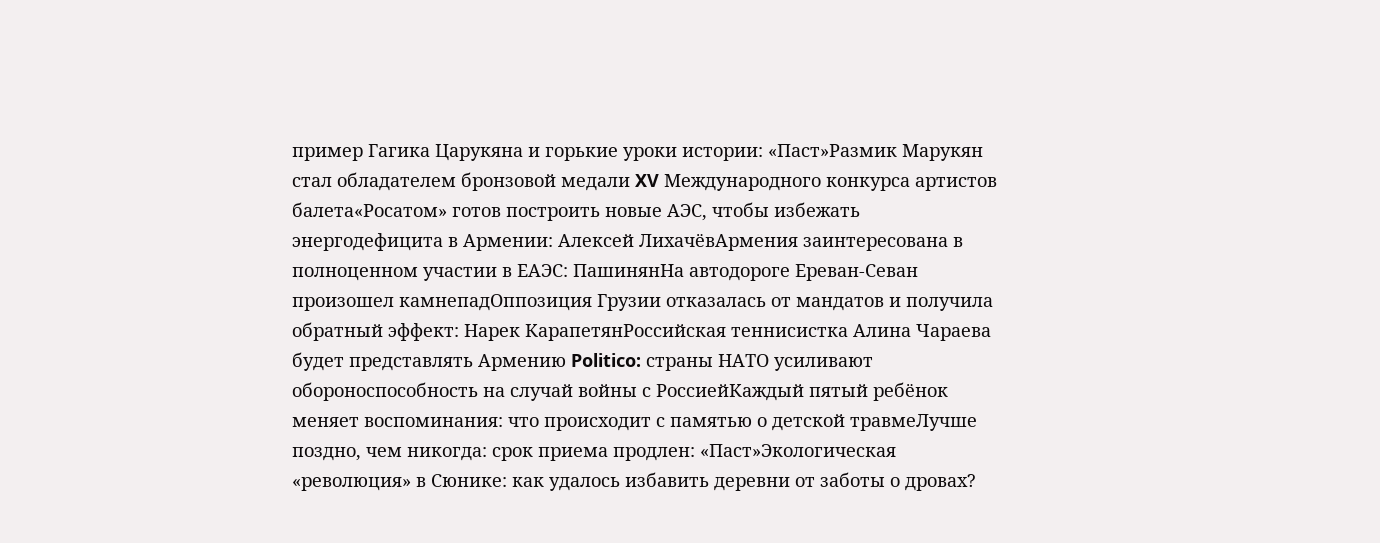пример Гагика Царукяна и горькие уроки истории: «Паст»Размик Марукян стал обладателем бронзовой медали XV Международного конкурса артистов балета«Росатом» готов построить новые АЭС, чтобы избежать энергодефицита в Армении: Алексей ЛихачёвАрмения заинтересована в полноценном участии в ЕАЭС: ПашинянНа автодороге Ереван-Севан произошел камнепадОппозиция Грузии отказалась от мандатов и получила обратный эффект: Нарек КарапетянРоссийская теннисистка Алина Чараева будет представлять Армению Politico: страны НАТО усиливают обороноспособность на случай войны с РоссиейКаждый пятый ребёнок меняет воспоминания: что происходит с памятью о детской травмеЛучше поздно, чем никогда: срок приема продлен: «Паст»Экологическая «революция» в Сюнике: как удалось избавить деревни от заботы о дровах?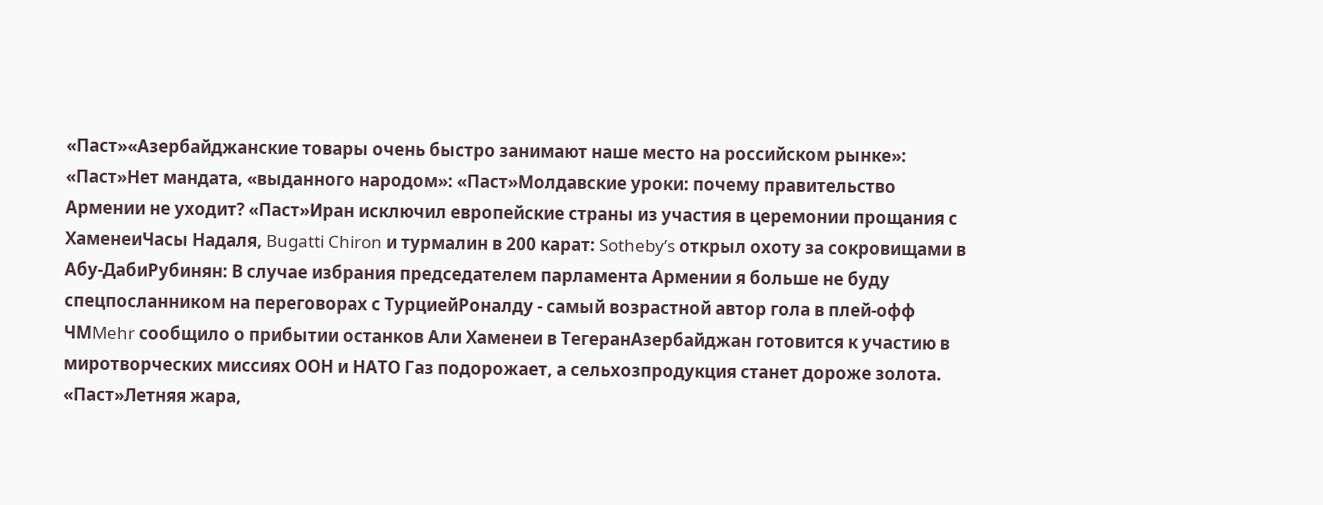«Паст»«Азербайджанские товары очень быстро занимают наше место на российском рынке»: «Паст»Нет мандата, «выданного народом»: «Паст»Молдавские уроки: почему правительство Армении не уходит? «Паст»Иран исключил европейские страны из участия в церемонии прощания с ХаменеиЧасы Надаля, Bugatti Chiron и турмалин в 200 карат: Sotheby’s открыл охоту за сокровищами в Абу-ДабиРубинян: В случае избрания председателем парламента Армении я больше не буду спецпосланником на переговорах с ТурциейРоналду - самый возрастной автор гола в плей-офф ЧМMehr сообщило о прибытии останков Али Хаменеи в ТегеранАзербайджан готовится к участию в миротворческих миссиях ООН и НАТО Газ подорожает, а сельхозпродукция станет дороже золота. «Паст»Летняя жара,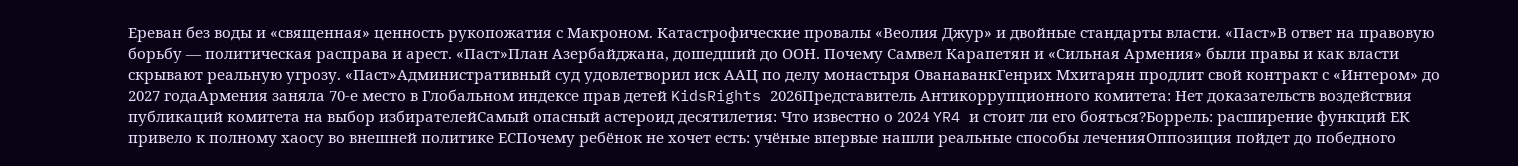Ереван без воды и «священная» ценность рукопожатия с Макроном. Катастрофические провалы «Веолия Джур» и двойные стандарты власти. «Паст»В ответ на правовую борьбу — политическая расправа и арест. «Паст»План Азербайджана, дошедший до ООН. Почему Самвел Карапетян и «Сильная Армения» были правы и как власти скрывают реальную угрозу. «Паст»Административный суд удовлетворил иск ААЦ по делу монастыря ОванаванкГенрих Мхитарян продлит свой контракт с «Интером» до 2027 годаАрмения заняла 70-е место в Глобальном индексе прав детей KidsRights 2026Представитель Антикоррупционного комитета: Нет доказательств воздействия публикаций комитета на выбор избирателейСамый опасный астероид десятилетия: Что известно о 2024 YR4 и стоит ли его бояться?Боррель: расширение функций ЕК привело к полному хаосу во внешней политике ЕСПочему ребёнок не хочет есть: учёные впервые нашли реальные способы леченияОппозиция пойдет до победного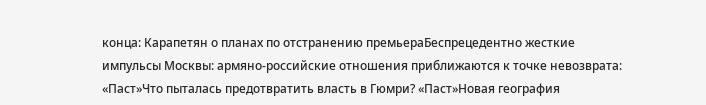конца: Карапетян о планах по отстранению премьераБеспрецедентно жесткие импульсы Москвы: армяно-российские отношения приближаются к точке невозврата: «Паст»Что пыталась предотвратить власть в Гюмри? «Паст»Новая география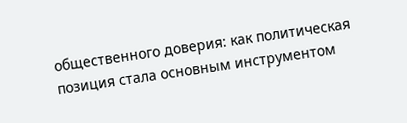общественного доверия: как политическая позиция стала основным инструментом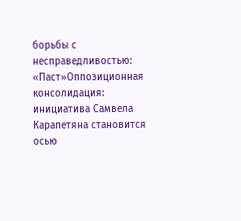борьбы с несправедливостью: «Паст»Оппозиционная консолидация: инициатива Самвела Карапетяна становится осью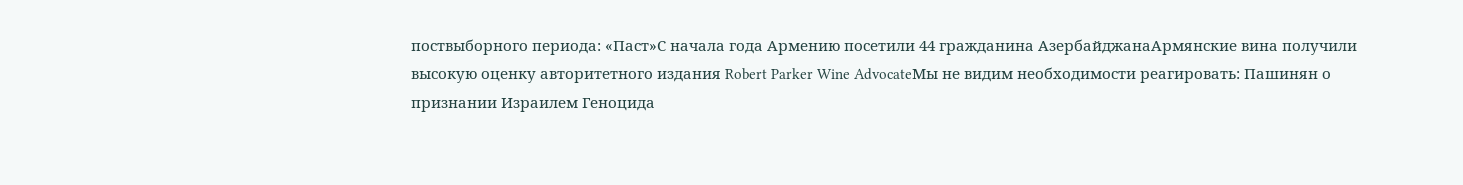поствыборного периода: «Паст»С начала года Армению посетили 44 гражданина АзербайджанаАрмянские вина получили высокую оценку авторитетного издания Robert Parker Wine AdvocateМы не видим необходимости реагировать: Пашинян о признании Израилем Геноцида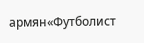армян«Футболист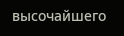высочайшего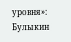уровня»: Булыкин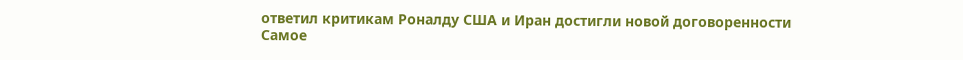ответил критикам Роналду США и Иран достигли новой договоренности
Самое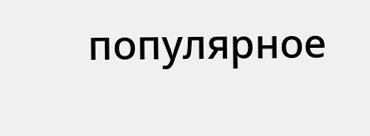популярное